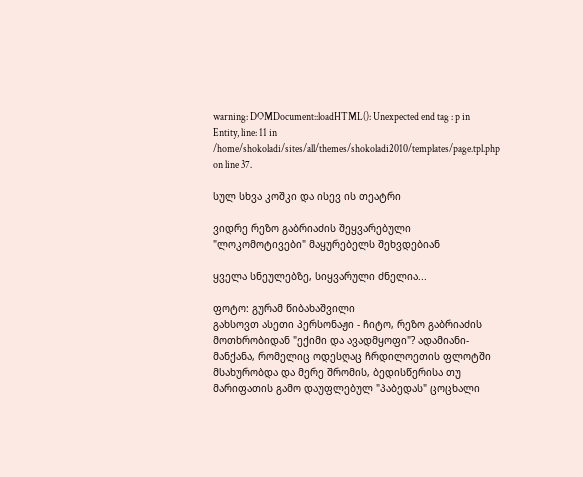warning: DOMDocument::loadHTML(): Unexpected end tag : p in Entity, line: 11 in /home/shokoladi/sites/all/themes/shokoladi2010/templates/page.tpl.php on line 37.

სულ სხვა კოშკი და ისევ ის თეატრი

ვიდრე რეზო გაბრიაძის შეყვარებული "ლოკომოტივები" მაყურებელს შეხვდებიან

ყველა სნეულებზე, სიყვარული ძნელია...

ფოტო: გურამ წიბახაშვილი
გახსოვთ ასეთი პერსონაჟი - ჩიტო, რეზო გაბრიაძის მოთხრობიდან "ექიმი და ავადმყოფი"? ადამიანი-მანქანა, რომელიც ოდესღაც ჩრდილოეთის ფლოტში მსახურობდა და მერე შრომის, ბედისწერისა თუ მარიფათის გამო დაუფლებულ "პაბედას" ცოცხალი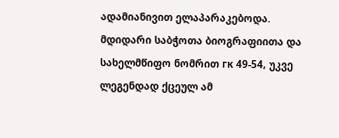ადამიანივით ელაპარაკებოდა. მდიდარი საბჭოთა ბიოგრაფიითა და სახელმწიფო ნომრით гк 49-54, უკვე ლეგენდად ქცეულ ამ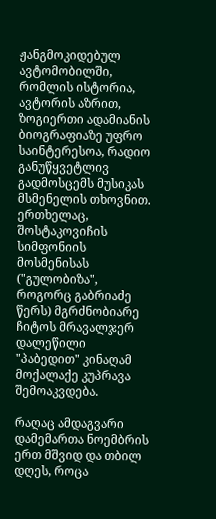ჟანგმოკიდებულ ავტომობილში, რომლის ისტორია, ავტორის აზრით, ზოგიერთი ადამიანის ბიოგრაფიაზე უფრო საინტერესოა, რადიო განუწყვეტლივ გადმოსცემს მუსიკას მსმენელის თხოვნით. ერთხელაც, შოსტაკოვიჩის სიმფონიის მოსმენისას ("გულობიზა", როგორც გაბრიაძე წერს) მგრძნობიარე ჩიტოს მრავალჯერ დალეწილი "პაბედით" კინაღამ მოქალაქე კუპრავა შემოაკვდება.

რაღაც ამდაგვარი დამემართა ნოემბრის ერთ მშვიდ და თბილ დღეს, როცა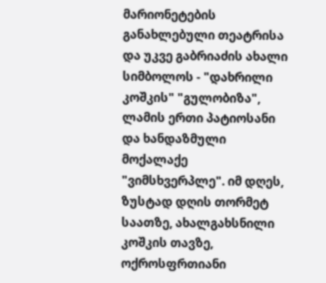მარიონეტების განახლებული თეატრისა და უკვე გაბრიაძის ახალი სიმბოლოს - "დახრილი კოშკის" "გულობიზა", ლამის ერთი პატიოსანი და ხანდაზმული მოქალაქე "ვიმსხვერპლე". იმ დღეს, ზუსტად დღის თორმეტ საათზე, ახალგახსნილი კოშკის თავზე, ოქროსფრთიანი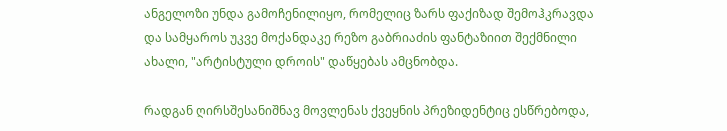ანგელოზი უნდა გამოჩენილიყო, რომელიც ზარს ფაქიზად შემოჰკრავდა და სამყაროს უკვე მოქანდაკე რეზო გაბრიაძის ფანტაზიით შექმნილი ახალი, "არტისტული დროის" დაწყებას ამცნობდა.

რადგან ღირსშესანიშნავ მოვლენას ქვეყნის პრეზიდენტიც ესწრებოდა,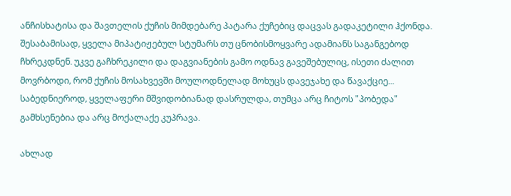ანჩისხატისა და შავთელის ქუჩის მიმდებარე პატარა ქუჩებიც დაცვას გადაკეტილი ჰქონდა. შესაბამისად, ყველა მიპატიჟებულ სტუმარს თუ ცნობისმოყვარე ადამიანს საგანგებოდ ჩხრეკდნენ. უკვე გაჩხრეკილი და დაგვიანების გამო ოდნავ გავეშებულიც, ისეთი ძალით მოვრბოდი, რომ ქუჩის მოსახვევში მოულოდნელად მოხუცს დავეჯახე და წავაქციე... საბედნიეროდ, ყველაფერი მშვიდობიანად დასრულდა, თუმცა არც ჩიტოს "პობედა" გამხსენებია და არც მოქალაქე კუპრავა.

ახლად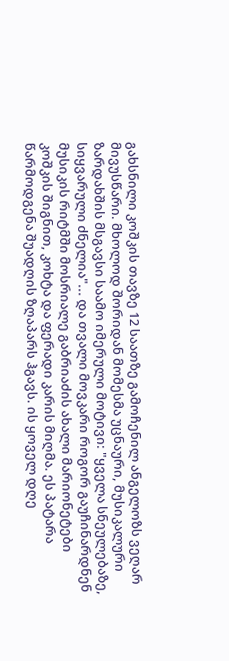გახსნილი კოშკის თავზე 12 საათზე გამოჩენილ ანგელოზს ვეღარ მივუსწარი. მხოლოდ შორიდან მომესმა უცნაური, მუსიკალური ზარდახშის მსგავსი საამო იმერული მოტივი: "ყველა სნეულებაზე, სიყვარული ძნელია"... და თვალი მოვკარი როგორ გაუჩინარდნენ მუსიკის რიტმში მოსრიალე გაბრიაძის ახალი მარიონეტები კოშკის შიგნით, კოხტა და ფერადი კარის მიღმა. ეს პატარა წარმოდგენა შუადღის ზღაპარს ჰგავს. ის ყოველ დღე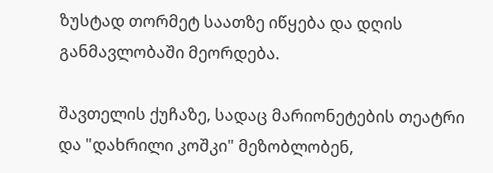ზუსტად თორმეტ საათზე იწყება და დღის განმავლობაში მეორდება.

შავთელის ქუჩაზე, სადაც მარიონეტების თეატრი და "დახრილი კოშკი" მეზობლობენ,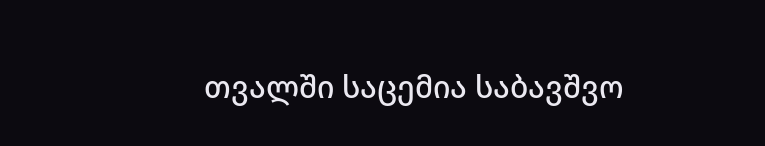თვალში საცემია საბავშვო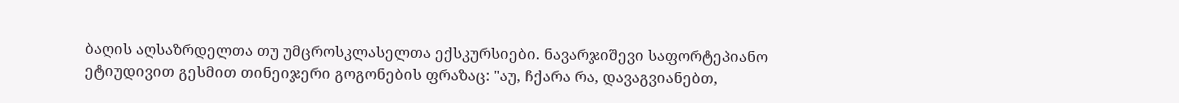ბაღის აღსაზრდელთა თუ უმცროსკლასელთა ექსკურსიები. ნავარჯიშევი საფორტეპიანო ეტიუდივით გესმით თინეიჯერი გოგონების ფრაზაც: "აუ, ჩქარა რა, დავაგვიანებთ,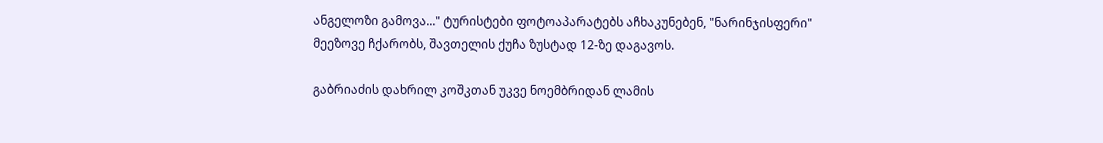ანგელოზი გამოვა..." ტურისტები ფოტოაპარატებს აჩხაკუნებენ, "ნარინჯისფერი" მეეზოვე ჩქარობს, შავთელის ქუჩა ზუსტად 12-ზე დაგავოს.

გაბრიაძის დახრილ კოშკთან უკვე ნოემბრიდან ლამის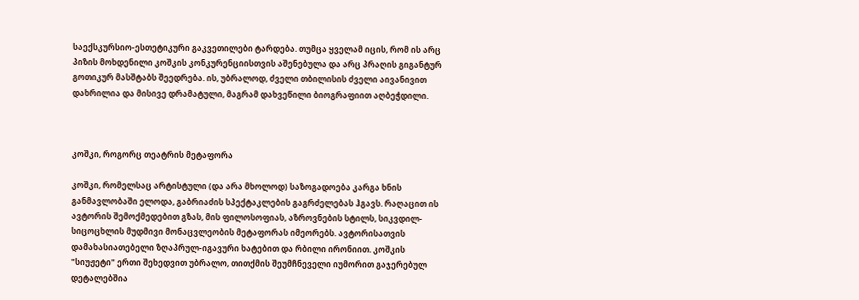საექსკურსიო-ესთეტიკური გაკვეთილები ტარდება. თუმცა ყველამ იცის, რომ ის არც პიზის მოხდენილი კოშკის კონკურენციისთვის აშენებულა და არც პრაღის გიგანტურ გოთიკურ მასშტაბს შეედრება. ის, უბრალოდ, ძველი თბილისის ძველი აივანივით დახრილია და მისივე დრამატული, მაგრამ დახვეწილი ბიოგრაფიით აღბეჭდილი.



კოშკი, როგორც თეატრის მეტაფორა

კოშკი, რომელსაც არტისტული (და არა მხოლოდ) საზოგადოება კარგა ხნის განმავლობაში ელოდა, გაბრიაძის სპექტაკლების გაგრძელებას ჰგავს. რაღაცით ის ავტორის შემოქმედებით გზას, მის ფილოსოფიას, აზროვნების სტილს, სიკვდილ-სიცოცხლის მუდმივი მონაცვლეობის მეტაფორას იმეორებს. ავტორისათვის დამახასიათებელი ზღაპრულ-იგავური ხატებით და რბილი ირონიით. კოშკის "სიუჟეტი" ერთი შეხედვით უბრალო, თითქმის შეუმჩნეველი იუმორით გაჯერებულ დეტალებშია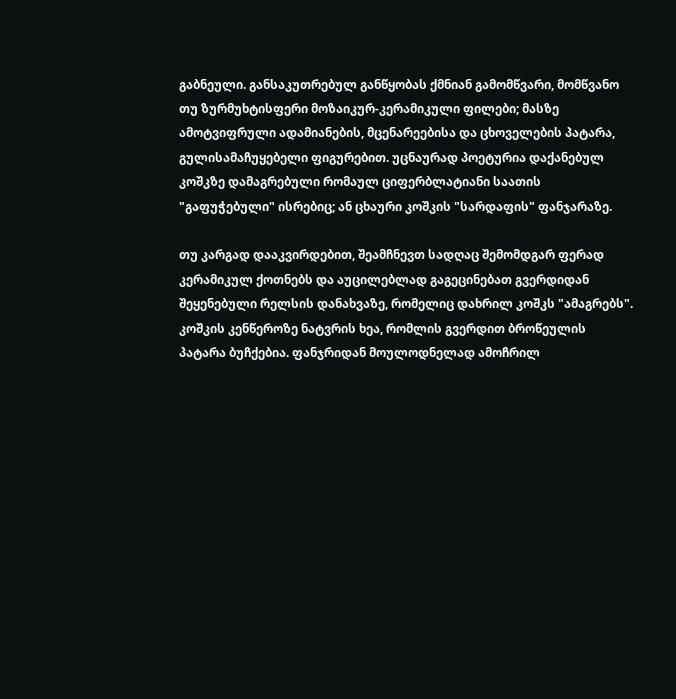გაბნეული. განსაკუთრებულ განწყობას ქმნიან გამომწვარი, მომწვანო თუ ზურმუხტისფერი მოზაიკურ-კერამიკული ფილები; მასზე ამოტვიფრული ადამიანების, მცენარეებისა და ცხოველების პატარა, გულისამაჩუყებელი ფიგურებით. უცნაურად პოეტურია დაქანებულ კოშკზე დამაგრებული რომაულ ციფერბლატიანი საათის "გაფუჭებული" ისრებიც; ან ცხაური კოშკის "სარდაფის" ფანჯარაზე.

თუ კარგად დააკვირდებით, შეამჩნევთ სადღაც შემომდგარ ფერად კერამიკულ ქოთნებს და აუცილებლად გაგეცინებათ გვერდიდან შეყენებული რელსის დანახვაზე, რომელიც დახრილ კოშკს "ამაგრებს". კოშკის კენწეროზე ნატვრის ხეა, რომლის გვერდით ბროწეულის პატარა ბუჩქებია. ფანჯრიდან მოულოდნელად ამოჩრილ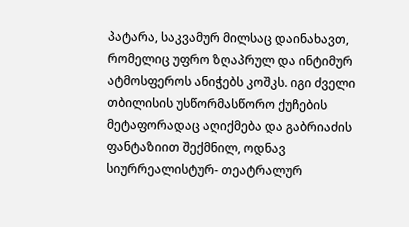პატარა, საკვამურ მილსაც დაინახავთ, რომელიც უფრო ზღაპრულ და ინტიმურ ატმოსფეროს ანიჭებს კოშკს. იგი ძველი თბილისის უსწორმასწორო ქუჩების მეტაფორადაც აღიქმება და გაბრიაძის ფანტაზიით შექმნილ, ოდნავ სიურრეალისტურ- თეატრალურ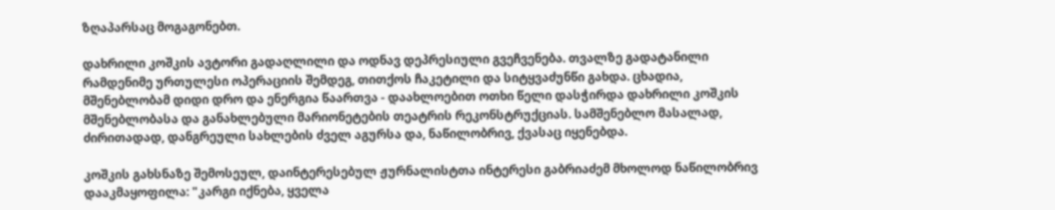ზღაპარსაც მოგაგონებთ.

დახრილი კოშკის ავტორი გადაღლილი და ოდნავ დეპრესიული გვეჩვენება. თვალზე გადატანილი რამდენიმე ურთულესი ოპერაციის შემდეგ, თითქოს ჩაკეტილი და სიტყვაძუნწი გახდა. ცხადია, მშენებლობამ დიდი დრო და ენერგია წაართვა - დაახლოებით ოთხი წელი დასჭირდა დახრილი კოშკის მშენებლობასა და განახლებული მარიონეტების თეატრის რეკონსტრუქციას. სამშენებლო მასალად, ძირითადად, დანგრეული სახლების ძველ აგურსა და, ნაწილობრივ, ქვასაც იყენებდა.

კოშკის გახსნაზე შემოსეულ, დაინტერესებულ ჟურნალისტთა ინტერესი გაბრიაძემ მხოლოდ ნაწილობრივ დააკმაყოფილა: "კარგი იქნება, ყველა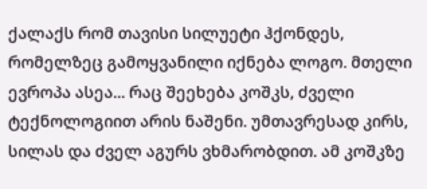ქალაქს რომ თავისი სილუეტი ჰქონდეს, რომელზეც გამოყვანილი იქნება ლოგო. მთელი ევროპა ასეა... რაც შეეხება კოშკს, ძველი ტექნოლოგიით არის ნაშენი. უმთავრესად კირს, სილას და ძველ აგურს ვხმარობდით. ამ კოშკზე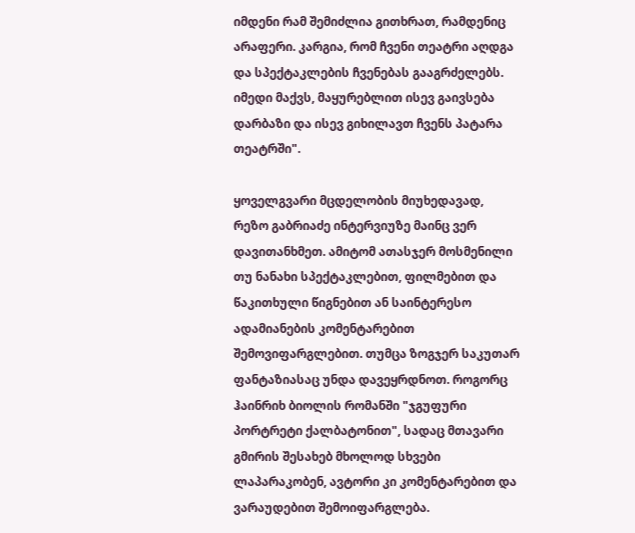იმდენი რამ შემიძლია გითხრათ, რამდენიც არაფერი. კარგია, რომ ჩვენი თეატრი აღდგა და სპექტაკლების ჩვენებას გააგრძელებს. იმედი მაქვს, მაყურებლით ისევ გაივსება დარბაზი და ისევ გიხილავთ ჩვენს პატარა თეატრში".

ყოველგვარი მცდელობის მიუხედავად, რეზო გაბრიაძე ინტერვიუზე მაინც ვერ დავითანხმეთ. ამიტომ ათასჯერ მოსმენილი თუ ნანახი სპექტაკლებით, ფილმებით და წაკითხული წიგნებით ან საინტერესო ადამიანების კომენტარებით შემოვიფარგლებით. თუმცა ზოგჯერ საკუთარ ფანტაზიასაც უნდა დავეყრდნოთ. როგორც ჰაინრიხ ბიოლის რომანში "ჯგუფური პორტრეტი ქალბატონით", სადაც მთავარი გმირის შესახებ მხოლოდ სხვები ლაპარაკობენ, ავტორი კი კომენტარებით და ვარაუდებით შემოიფარგლება.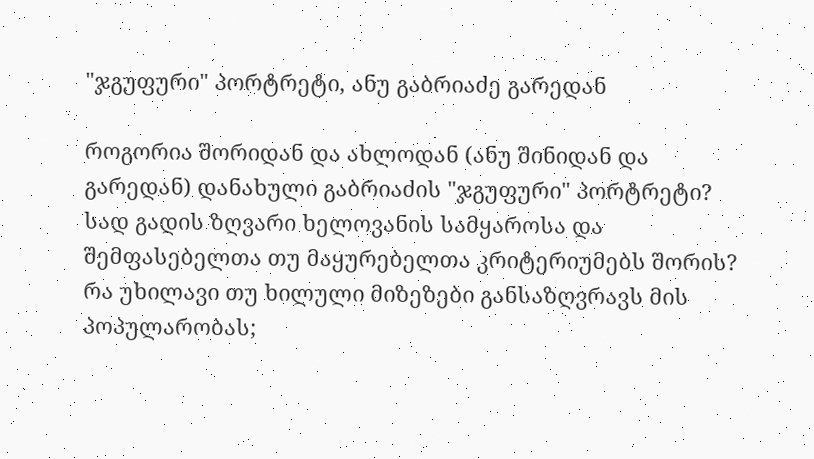"ჯგუფური" პორტრეტი, ანუ გაბრიაძე გარედან

როგორია შორიდან და ახლოდან (ანუ შინიდან და გარედან) დანახული გაბრიაძის "ჯგუფური" პორტრეტი? სად გადის ზღვარი ხელოვანის სამყაროსა და შემფასებელთა თუ მაყურებელთა კრიტერიუმებს შორის? რა უხილავი თუ ხილული მიზეზები განსაზღვრავს მის პოპულარობას;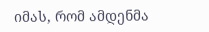იმას, რომ ამდენმა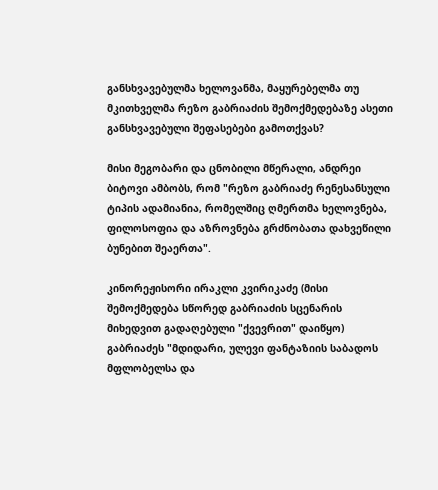განსხვავებულმა ხელოვანმა, მაყურებელმა თუ მკითხველმა რეზო გაბრიაძის შემოქმედებაზე ასეთი განსხვავებული შეფასებები გამოთქვას?

მისი მეგობარი და ცნობილი მწერალი, ანდრეი ბიტოვი ამბობს, რომ "რეზო გაბრიაძე რენესანსული ტიპის ადამიანია, რომელშიც ღმერთმა ხელოვნება, ფილოსოფია და აზროვნება გრძნობათა დახვეწილი ბუნებით შეაერთა".

კინორეჟისორი ირაკლი კვირიკაძე (მისი შემოქმედება სწორედ გაბრიაძის სცენარის მიხედვით გადაღებული "ქვევრით" დაიწყო) გაბრიაძეს "მდიდარი, ულევი ფანტაზიის საბადოს მფლობელსა და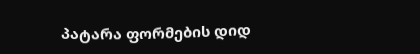პატარა ფორმების დიდ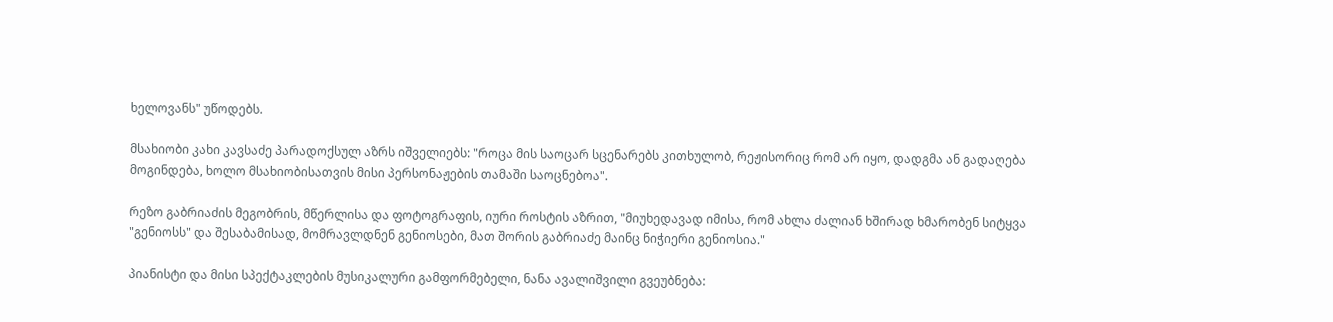ხელოვანს" უწოდებს.

მსახიობი კახი კავსაძე პარადოქსულ აზრს იშველიებს: "როცა მის საოცარ სცენარებს კითხულობ, რეჟისორიც რომ არ იყო, დადგმა ან გადაღება მოგინდება, ხოლო მსახიობისათვის მისი პერსონაჟების თამაში საოცნებოა".

რეზო გაბრიაძის მეგობრის, მწერლისა და ფოტოგრაფის, იური როსტის აზრით, "მიუხედავად იმისა, რომ ახლა ძალიან ხშირად ხმარობენ სიტყვა "გენიოსს" და შესაბამისად, მომრავლდნენ გენიოსები, მათ შორის გაბრიაძე მაინც ნიჭიერი გენიოსია."

პიანისტი და მისი სპექტაკლების მუსიკალური გამფორმებელი, ნანა ავალიშვილი გვეუბნება: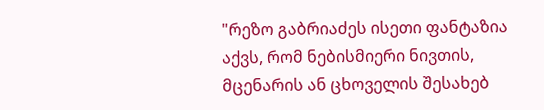"რეზო გაბრიაძეს ისეთი ფანტაზია აქვს, რომ ნებისმიერი ნივთის, მცენარის ან ცხოველის შესახებ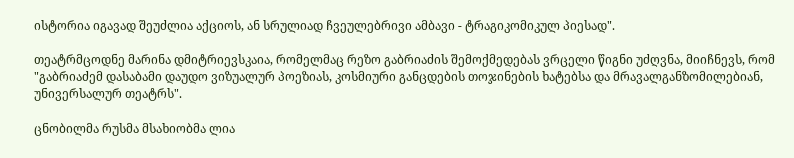ისტორია იგავად შეუძლია აქციოს, ან სრულიად ჩვეულებრივი ამბავი - ტრაგიკომიკულ პიესად".

თეატრმცოდნე მარინა დმიტრიევსკაია, რომელმაც რეზო გაბრიაძის შემოქმედებას ვრცელი წიგნი უძღვნა, მიიჩნევს, რომ "გაბრიაძემ დასაბამი დაუდო ვიზუალურ პოეზიას, კოსმიური განცდების თოჯინების ხატებსა და მრავალგანზომილებიან, უნივერსალურ თეატრს".

ცნობილმა რუსმა მსახიობმა ლია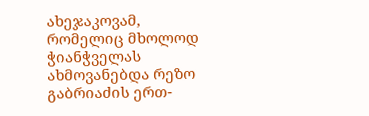ახეჯაკოვამ, რომელიც მხოლოდ ჭიანჭველას ახმოვანებდა რეზო გაბრიაძის ერთ-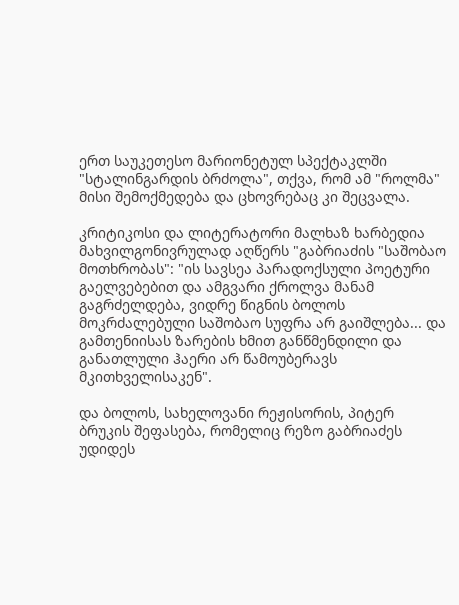ერთ საუკეთესო მარიონეტულ სპექტაკლში "სტალინგარდის ბრძოლა", თქვა, რომ ამ "როლმა" მისი შემოქმედება და ცხოვრებაც კი შეცვალა.

კრიტიკოსი და ლიტერატორი მალხაზ ხარბედია მახვილგონივრულად აღწერს "გაბრიაძის "საშობაო მოთხრობას": "ის სავსეა პარადოქსული პოეტური გაელვებებით და ამგვარი ქროლვა მანამ გაგრძელდება, ვიდრე წიგნის ბოლოს მოკრძალებული საშობაო სუფრა არ გაიშლება... და გამთენიისას ზარების ხმით განწმენდილი და განათლული ჰაერი არ წამოუბერავს მკითხველისაკენ".

და ბოლოს, სახელოვანი რეჟისორის, პიტერ ბრუკის შეფასება, რომელიც რეზო გაბრიაძეს უდიდეს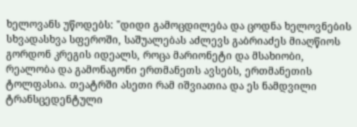ხელოვანს უწოდებს: "დიდი გამოცდილება და ცოდნა ხელოვნების სხვადასხვა სფეროში, საშუალებას აძლევს გაბრიაძეს მიაღწიოს გორდონ კრეგის იდეალს, როცა მარიონეტი და მსახიობი, რეალობა და გამონაგონი ერთმანეთს ავსებს, ერთმანეთის ტოლფასია. თეატრში ასეთი რამ იშვიათია და ეს ნამდვილი ტრანსცედენტული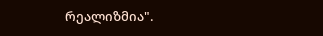რეალიზმია".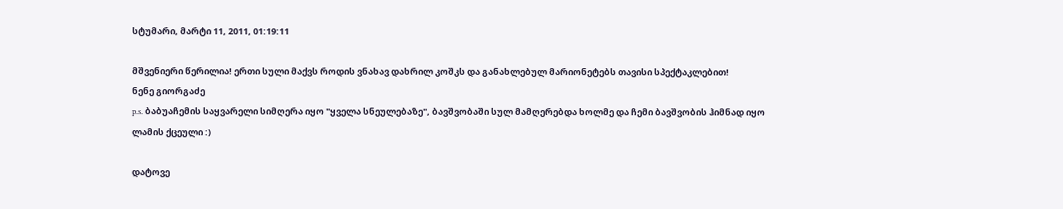სტუმარი, მარტი 11, 2011, 01:19:11

მშვენიერი წერილია! ერთი სული მაქვს როდის ვნახავ დახრილ კოშკს და განახლებულ მარიონეტებს თავისი სპექტაკლებით!
ნენე გიორგაძე
p.s. ბაბუაჩემის საყვარელი სიმღერა იყო "ყველა სნეულებაზე", ბავშვობაში სულ მამღერებდა ხოლმე და ჩემი ბავშვობის ჰიმნად იყო ლამის ქცეული :)

დატოვე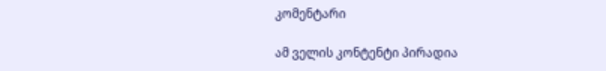კომენტარი

ამ ველის კონტენტი პირადია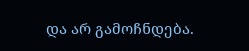და არ გამოჩნდება.